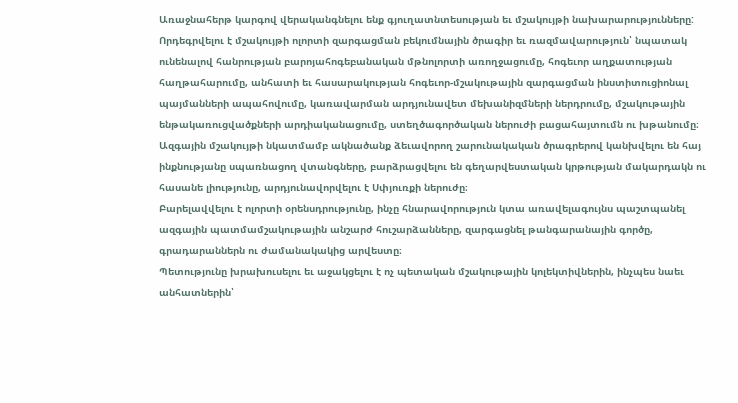Առաջնահերթ կարգով վերականգնելու ենք գյուղատնտեսության եւ մշակույթի նախարարությունները:
Որդեգրվելու է մշակույթի ոլորտի զարգացման բեկումնային ծրագիր եւ ռազմավարություն՝ նպատակ ունենալով հանրության բարոյահոգեբանական մթնոլորտի առողջացումը, հոգեւոր աղքատության հաղթահարումը, անհատի եւ հասարակության հոգեւոր-մշակութային զարգացման ինստիտուցիոնալ պայմանների ապահովումը, կառավարման արդյունավետ մեխանիզմների ներդրումը, մշակութային ենթակառուցվածքների արդիականացումը, ստեղծագործական ներուժի բացահայտումն ու խթանումը։
Ազգային մշակույթի նկատմամբ ակնածանք ձեւավորող շարունակական ծրագրերով կանխվելու են հայ ինքնությանը սպառնացող վտանգները, բարձրացվելու են գեղարվեստական կրթության մակարդակն ու հասանե լիությունը, արդյունավորվելու է Սփյուռքի ներուժը։
Բարելավվելու է ոլորտի օրենսդրությունը, ինչը հնարավորություն կտա առավելագույնս պաշտպանել ազգային պատմամշակութային անշարժ հուշարձանները, զարգացնել թանգարանային գործը, գրադարաններն ու ժամանակակից արվեստը։
Պետությունը խրախուսելու եւ աջակցելու է ոչ պետական մշակութային կոլեկտիվներին, ինչպես նաեւ անհատներին՝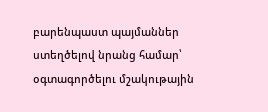բարենպաստ պայմաններ ստեղծելով նրանց համար՝ օգտագործելու մշակութային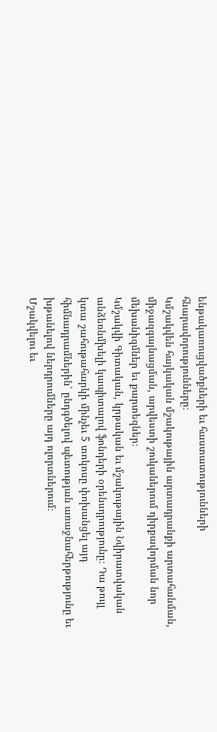ենթակառուցվածքների եւ հաստատությունների հնարավորությունները։
Կմշակվեն հայկական մշակութային արտադրանքի արտահանման, միջազգայնացման, արվեստի շուկաներում դիրքավորման նոր մեխանիզմներ եւ քարտեզներ։
Կմշակվի Գիտական, կրթական եւ մշակութային Նվիրատվական անձեռնմխելի կապիտալով ֆոնդերի օրենսդրությունը։ Դա թույլ կտա շահութահարկի մինչեւ 5 տոկոսը փոխանցել այդ հիմնադրամներին՝ ընդգծելով պետության առաջնահերթությունը եւ խթանելով ներդրումները այդ ոլորտներում։
Մշակվելու եւ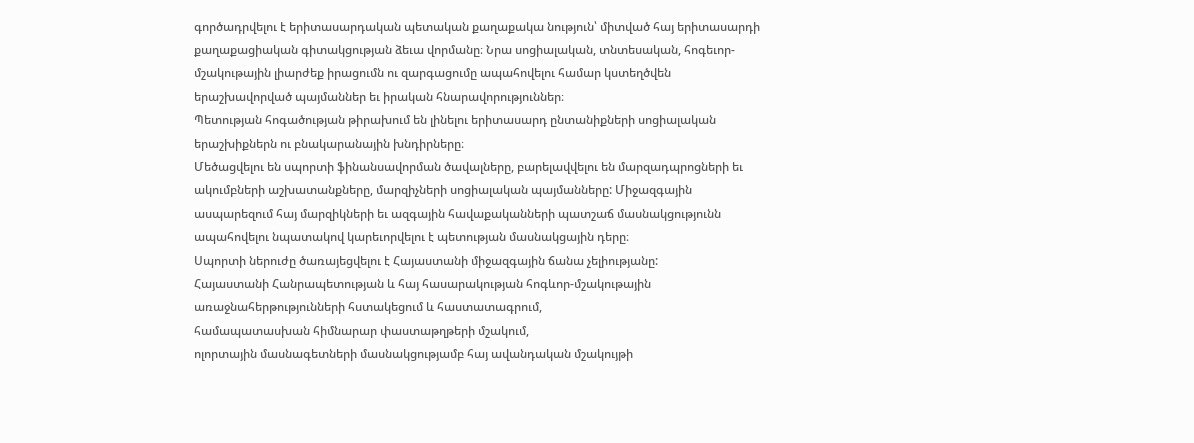գործադրվելու է երիտասարդական պետական քաղաքակա նություն՝ միտված հայ երիտասարդի քաղաքացիական գիտակցության ձեւա վորմանը։ Նրա սոցիալական, տնտեսական, հոգեւոր-մշակութային լիարժեք իրացումն ու զարգացումը ապահովելու համար կստեղծվեն երաշխավորված պայմաններ եւ իրական հնարավորություններ։
Պետության հոգածության թիրախում են լինելու երիտասարդ ընտանիքների սոցիալական երաշխիքներն ու բնակարանային խնդիրները։
Մեծացվելու են սպորտի ֆինանսավորման ծավալները, բարելավվելու են մարզադպրոցների եւ ակումբների աշխատանքները, մարզիչների սոցիալական պայմանները: Միջազգային ասպարեզում հայ մարզիկների եւ ազգային հավաքականների պատշաճ մասնակցությունն ապահովելու նպատակով կարեւորվելու է պետության մասնակցային դերը։
Սպորտի ներուժը ծառայեցվելու է Հայաստանի միջազգային ճանա չելիությանը:
Հայաստանի Հանրապետության և հայ հասարակության հոգևոր-մշակութային առաջնահերթությունների հստակեցում և հաստատագրում,
համապատասխան հիմնարար փաստաթղթերի մշակում,
ոլորտային մասնագետների մասնակցությամբ հայ ավանդական մշակույթի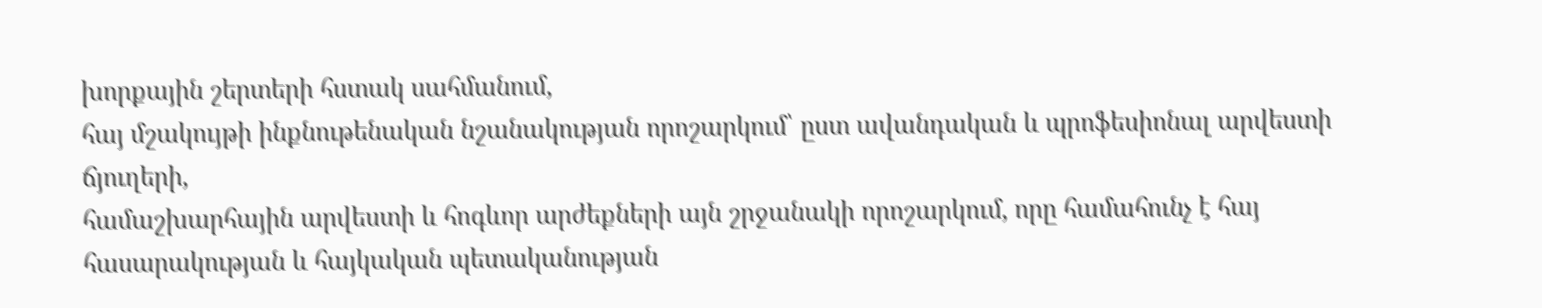խորքային շերտերի հստակ սահմանում,
հայ մշակույթի ինքնութենական նշանակության որոշարկում՝ ըստ ավանդական և պրոֆեսիոնալ արվեստի ճյուղերի,
համաշխարհային արվեստի և հոգևոր արժեքների այն շրջանակի որոշարկում, որը համահունչ է հայ հասարակության և հայկական պետականության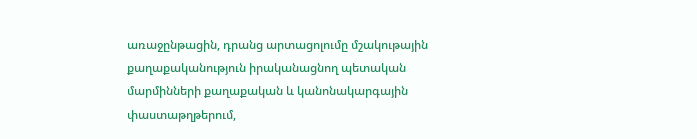առաջընթացին, դրանց արտացոլումը մշակութային քաղաքականություն իրականացնող պետական մարմինների քաղաքական և կանոնակարգային փաստաթղթերում,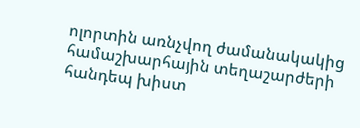ոլորտին առնչվող ժամանակակից համաշխարհային տեղաշարժերի հանդեպ խիստ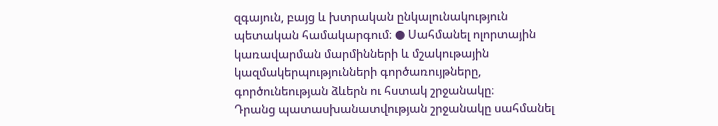զգայուն, բայց և խտրական ընկալունակություն պետական համակարգում։ ● Սահմանել ոլորտային կառավարման մարմինների և մշակութային կազմակերպությունների գործառույթները, գործունեության ձևերն ու հստակ շրջանակը։
Դրանց պատասխանատվության շրջանակը սահմանել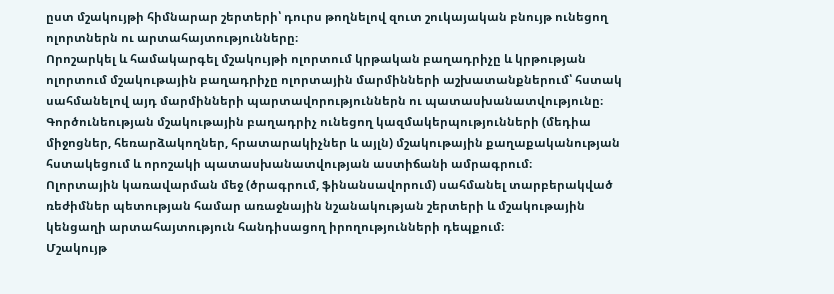ըստ մշակույթի հիմնարար շերտերի՝ դուրս թողնելով զուտ շուկայական բնույթ ունեցող ոլորտներն ու արտահայտությունները։
Որոշարկել և համակարգել մշակույթի ոլորտում կրթական բաղադրիչը և կրթության ոլորտում մշակութային բաղադրիչը ոլորտային մարմինների աշխատանքներում՝ հստակ սահմանելով այդ մարմինների պարտավորություններն ու պատասխանատվությունը։
Գործունեության մշակութային բաղադրիչ ունեցող կազմակերպությունների (մեդիա միջոցներ, հեռարձակողներ, հրատարակիչներ և այլն) մշակութային քաղաքականության հստակեցում և որոշակի պատասխանատվության աստիճանի ամրագրում։
Ոլորտային կառավարման մեջ (ծրագրում, ֆինանսավորում) սահմանել տարբերակված ռեժիմներ պետության համար առաջնային նշանակության շերտերի և մշակութային կենցաղի արտահայտություն հանդիսացող իրողությունների դեպքում։
Մշակույթ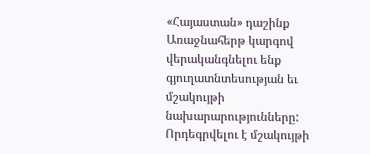«Հայաստան» դաշինք
Առաջնահերթ կարգով վերականգնելու ենք գյուղատնտեսության եւ մշակույթի նախարարությունները:
Որդեգրվելու է մշակույթի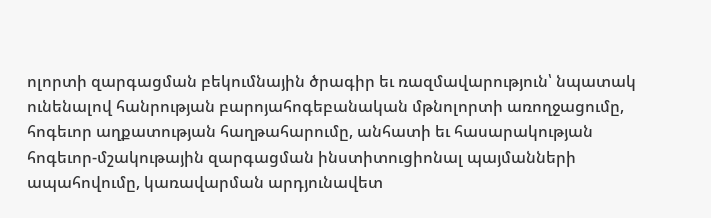ոլորտի զարգացման բեկումնային ծրագիր եւ ռազմավարություն՝ նպատակ ունենալով հանրության բարոյահոգեբանական մթնոլորտի առողջացումը, հոգեւոր աղքատության հաղթահարումը, անհատի եւ հասարակության հոգեւոր-մշակութային զարգացման ինստիտուցիոնալ պայմանների ապահովումը, կառավարման արդյունավետ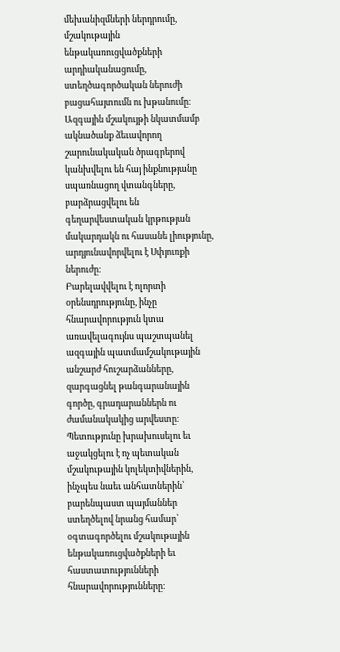մեխանիզմների ներդրումը, մշակութային ենթակառուցվածքների արդիականացումը, ստեղծագործական ներուժի բացահայտումն ու խթանումը։
Ազգային մշակույթի նկատմամբ ակնածանք ձեւավորող շարունակական ծրագրերով կանխվելու են հայ ինքնությանը սպառնացող վտանգները, բարձրացվելու են գեղարվեստական կրթության մակարդակն ու հասանե լիությունը, արդյունավորվելու է Սփյուռքի ներուժը։
Բարելավվելու է ոլորտի օրենսդրությունը, ինչը հնարավորություն կտա առավելագույնս պաշտպանել ազգային պատմամշակութային անշարժ հուշարձանները, զարգացնել թանգարանային գործը, գրադարաններն ու ժամանակակից արվեստը։
Պետությունը խրախուսելու եւ աջակցելու է ոչ պետական մշակութային կոլեկտիվներին, ինչպես նաեւ անհատներին՝ բարենպաստ պայմաններ ստեղծելով նրանց համար՝ օգտագործելու մշակութային ենթակառուցվածքների եւ հաստատությունների հնարավորությունները։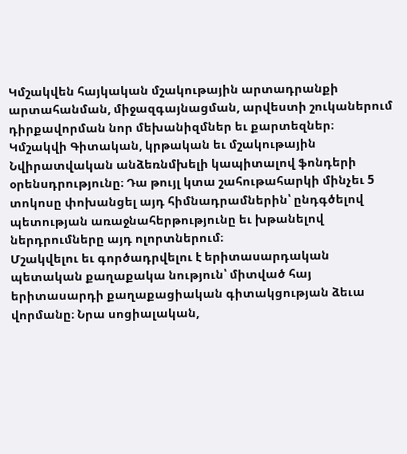Կմշակվեն հայկական մշակութային արտադրանքի արտահանման, միջազգայնացման, արվեստի շուկաներում դիրքավորման նոր մեխանիզմներ եւ քարտեզներ։
Կմշակվի Գիտական, կրթական եւ մշակութային Նվիրատվական անձեռնմխելի կապիտալով ֆոնդերի օրենսդրությունը։ Դա թույլ կտա շահութահարկի մինչեւ 5 տոկոսը փոխանցել այդ հիմնադրամներին՝ ընդգծելով պետության առաջնահերթությունը եւ խթանելով ներդրումները այդ ոլորտներում։
Մշակվելու եւ գործադրվելու է երիտասարդական պետական քաղաքակա նություն՝ միտված հայ երիտասարդի քաղաքացիական գիտակցության ձեւա վորմանը։ Նրա սոցիալական,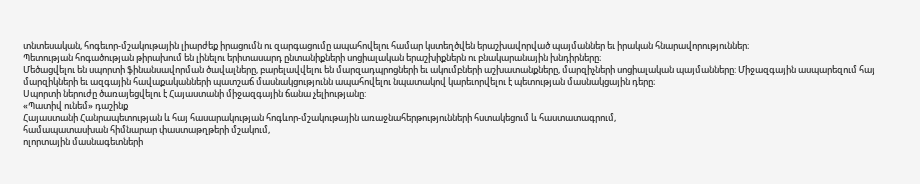տնտեսական, հոգեւոր-մշակութային լիարժեք իրացումն ու զարգացումը ապահովելու համար կստեղծվեն երաշխավորված պայմաններ եւ իրական հնարավորություններ։
Պետության հոգածության թիրախում են լինելու երիտասարդ ընտանիքների սոցիալական երաշխիքներն ու բնակարանային խնդիրները։
Մեծացվելու են սպորտի ֆինանսավորման ծավալները, բարելավվելու են մարզադպրոցների եւ ակումբների աշխատանքները, մարզիչների սոցիալական պայմանները: Միջազգային ասպարեզում հայ մարզիկների եւ ազգային հավաքականների պատշաճ մասնակցությունն ապահովելու նպատակով կարեւորվելու է պետության մասնակցային դերը։
Սպորտի ներուժը ծառայեցվելու է Հայաստանի միջազգային ճանա չելիությանը:
«Պատիվ ունեմ» դաշինք
Հայաստանի Հանրապետության և հայ հասարակության հոգևոր-մշակութային առաջնահերթությունների հստակեցում և հաստատագրում,
համապատասխան հիմնարար փաստաթղթերի մշակում,
ոլորտային մասնագետների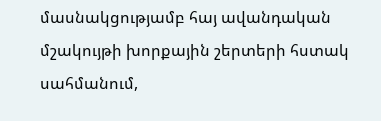մասնակցությամբ հայ ավանդական մշակույթի խորքային շերտերի հստակ սահմանում,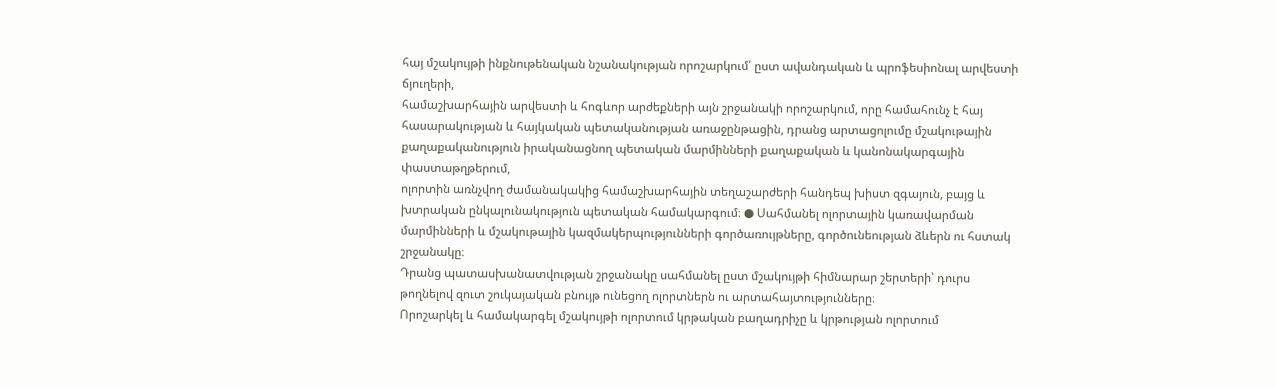հայ մշակույթի ինքնութենական նշանակության որոշարկում՝ ըստ ավանդական և պրոֆեսիոնալ արվեստի ճյուղերի,
համաշխարհային արվեստի և հոգևոր արժեքների այն շրջանակի որոշարկում, որը համահունչ է հայ հասարակության և հայկական պետականության առաջընթացին, դրանց արտացոլումը մշակութային քաղաքականություն իրականացնող պետական մարմինների քաղաքական և կանոնակարգային փաստաթղթերում,
ոլորտին առնչվող ժամանակակից համաշխարհային տեղաշարժերի հանդեպ խիստ զգայուն, բայց և խտրական ընկալունակություն պետական համակարգում։ ● Սահմանել ոլորտային կառավարման մարմինների և մշակութային կազմակերպությունների գործառույթները, գործունեության ձևերն ու հստակ շրջանակը։
Դրանց պատասխանատվության շրջանակը սահմանել ըստ մշակույթի հիմնարար շերտերի՝ դուրս թողնելով զուտ շուկայական բնույթ ունեցող ոլորտներն ու արտահայտությունները։
Որոշարկել և համակարգել մշակույթի ոլորտում կրթական բաղադրիչը և կրթության ոլորտում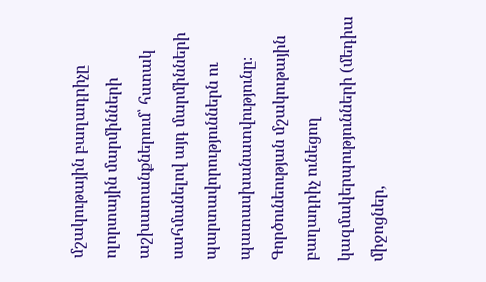մշակութային բաղադրիչը ոլորտային մարմինների աշխատանքներում՝ հստակ սահմանելով այդ մարմինների պարտավորություններն ու պատասխանատվությունը։
Գործունեության մշակութային բաղադրիչ ունեցող կազմակերպությունների (մեդիա միջոցներ,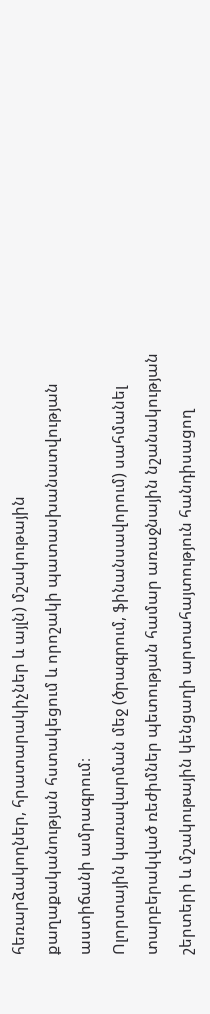հեռարձակողներ, հրատարակիչներ և այլն) մշակութային քաղաքականության հստակեցում և որոշակի պատասխանատվության աստիճանի ամրագրում։
Ոլորտային կառավարման մեջ (ծրագրում, ֆինանսավորում) սահմանել տարբերակված ռեժիմներ պետության համար առաջնային նշանակության շերտերի և մշակութային կենցաղի արտահայտություն հանդիսացող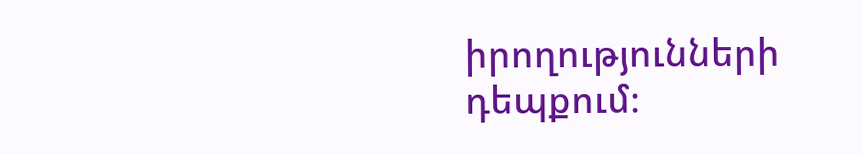իրողությունների դեպքում։